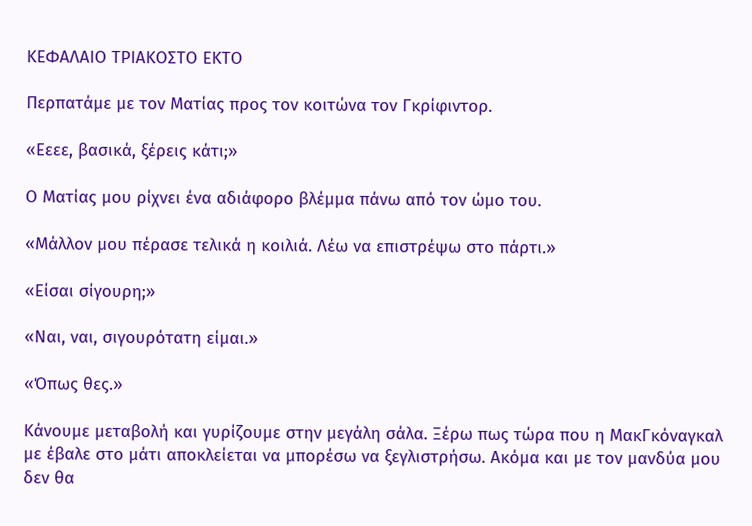ΚΕΦΑΛΑΙΟ ΤΡΙΑΚΟΣΤΟ ΕΚΤΟ

Περπατάμε με τον Ματίας προς τον κοιτώνα τον Γκρίφιντορ.

«Εεεε, βασικά, ξέρεις κάτι;»

Ο Ματίας μου ρίχνει ένα αδιάφορο βλέμμα πάνω από τον ώμο του.

«Μάλλον μου πέρασε τελικά η κοιλιά. Λέω να επιστρέψω στο πάρτι.»

«Είσαι σίγουρη;»

«Ναι, ναι, σιγουρότατη είμαι.»

«Όπως θες.»

Κάνουμε μεταβολή και γυρίζουμε στην μεγάλη σάλα. Ξέρω πως τώρα που η ΜακΓκόναγκαλ με έβαλε στο μάτι αποκλείεται να μπορέσω να ξεγλιστρήσω. Ακόμα και με τον μανδύα μου δεν θα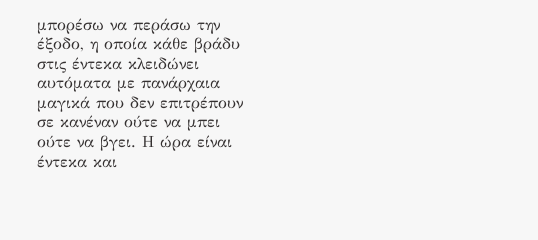μπορέσω να περάσω την έξοδο, η οποία κάθε βράδυ στις έντεκα κλειδώνει αυτόματα με πανάρχαια μαγικά που δεν επιτρέπουν σε κανέναν ούτε να μπει ούτε να βγει. Η ώρα είναι έντεκα και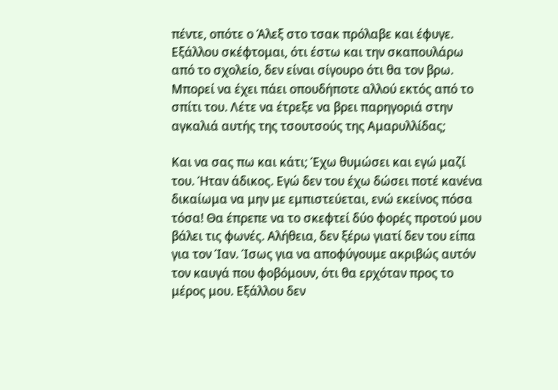πέντε, οπότε ο Άλεξ στο τσακ πρόλαβε και έφυγε. Εξάλλου σκέφτομαι, ότι έστω και την σκαπουλάρω από το σχολείο, δεν είναι σίγουρο ότι θα τον βρω. Μπορεί να έχει πάει οπουδήποτε αλλού εκτός από το σπίτι του. Λέτε να έτρεξε να βρει παρηγοριά στην αγκαλιά αυτής της τσουτσούς της Αμαρυλλίδας;

Και να σας πω και κάτι; Έχω θυμώσει και εγώ μαζί του. Ήταν άδικος. Εγώ δεν του έχω δώσει ποτέ κανένα δικαίωμα να μην με εμπιστεύεται, ενώ εκείνος πόσα τόσα! Θα έπρεπε να το σκεφτεί δύο φορές προτού μου βάλει τις φωνές. Αλήθεια, δεν ξέρω γιατί δεν του είπα για τον Ίαν. Ίσως για να αποφύγουμε ακριβώς αυτόν τον καυγά που φοβόμουν, ότι θα ερχόταν προς το μέρος μου. Εξάλλου δεν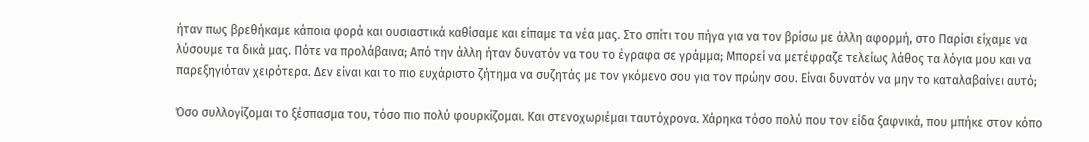ήταν πως βρεθήκαμε κάποια φορά και ουσιαστικά καθίσαμε και είπαμε τα νέα μας. Στο σπίτι του πήγα για να τον βρίσω με άλλη αφορμή, στο Παρίσι είχαμε να λύσουμε τα δικά μας. Πότε να προλάβαινα; Από την άλλη ήταν δυνατόν να του το έγραφα σε γράμμα; Μπορεί να μετέφραζε τελείως λάθος τα λόγια μου και να παρεξηγιόταν χειρότερα. Δεν είναι και το πιο ευχάριστο ζήτημα να συζητάς με τον γκόμενο σου για τον πρώην σου. Είναι δυνατόν να μην το καταλαβαίνει αυτό;

Όσο συλλογίζομαι το ξέσπασμα του, τόσο πιο πολύ φουρκίζομαι. Και στενοχωριέμαι ταυτόχρονα. Χάρηκα τόσο πολύ που τον είδα ξαφνικά, που μπήκε στον κόπο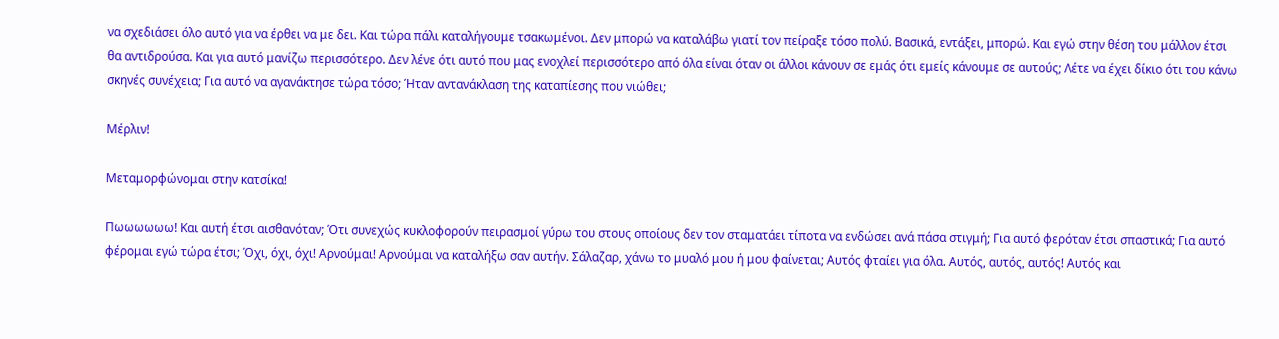να σχεδιάσει όλο αυτό για να έρθει να με δει. Και τώρα πάλι καταλήγουμε τσακωμένοι. Δεν μπορώ να καταλάβω γιατί τον πείραξε τόσο πολύ. Βασικά, εντάξει, μπορώ. Και εγώ στην θέση του μάλλον έτσι θα αντιδρούσα. Και για αυτό μανίζω περισσότερο. Δεν λένε ότι αυτό που μας ενοχλεί περισσότερο από όλα είναι όταν οι άλλοι κάνουν σε εμάς ότι εμείς κάνουμε σε αυτούς; Λέτε να έχει δίκιο ότι του κάνω σκηνές συνέχεια; Για αυτό να αγανάκτησε τώρα τόσο; Ήταν αντανάκλαση της καταπίεσης που νιώθει;

Μέρλιν!

Μεταμορφώνομαι στην κατσίκα!

Πωωωωωω! Και αυτή έτσι αισθανόταν; Ότι συνεχώς κυκλοφορούν πειρασμοί γύρω του στους οποίους δεν τον σταματάει τίποτα να ενδώσει ανά πάσα στιγμή; Για αυτό φερόταν έτσι σπαστικά; Για αυτό φέρομαι εγώ τώρα έτσι; Όχι, όχι, όχι! Αρνούμαι! Αρνούμαι να καταλήξω σαν αυτήν. Σάλαζαρ, χάνω το μυαλό μου ή μου φαίνεται; Αυτός φταίει για όλα. Αυτός, αυτός, αυτός! Αυτός και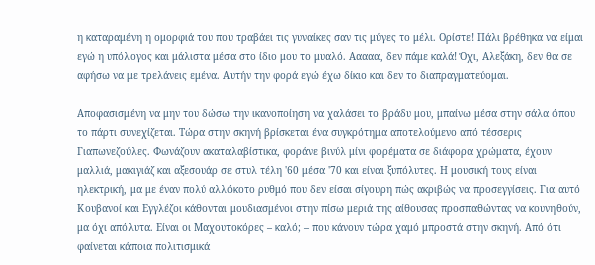η καταραμένη η ομορφιά του που τραβάει τις γυναίκες σαν τις μύγες το μέλι. Ορίστε! Πάλι βρέθηκα να είμαι εγώ η υπόλογος και μάλιστα μέσα στο ίδιο μου το μυαλό. Ααααα, δεν πάμε καλά! Όχι, Αλεξάκη, δεν θα σε αφήσω να με τρελάνεις εμένα. Αυτήν την φορά εγώ έχω δίκιο και δεν το διαπραγματεύομαι.

Αποφασισμένη να μην του δώσω την ικανοποίηση να χαλάσει το βράδυ μου, μπαίνω μέσα στην σάλα όπου το πάρτι συνεχίζεται. Τώρα στην σκηνή βρίσκεται ένα συγκρότημα αποτελούμενο από τέσσερις Γιαπωνεζούλες. Φωνάζουν ακαταλαβίστικα, φοράνε βινύλ μίνι φορέματα σε διάφορα χρώματα, έχουν μαλλιά, μακιγιάζ και αξεσουάρ σε στυλ τέλη '60 μέσα '70 και είναι ξυπόλυτες. Η μουσική τους είναι ηλεκτρική, μα με έναν πολύ αλλόκοτο ρυθμό που δεν είσαι σίγουρη πώς ακριβώς να προσεγγίσεις. Για αυτό Κουβανοί και Εγγλέζοι κάθονται μουδιασμένοι στην πίσω μεριά της αίθουσας προσπαθώντας να κουνηθούν, μα όχι απόλυτα. Είναι οι Μαχουτοκόρες – καλό; – που κάνουν τώρα χαμό μπροστά στην σκηνή. Από ότι φαίνεται κάποια πολιτισμικά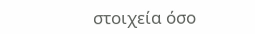στοιχεία όσο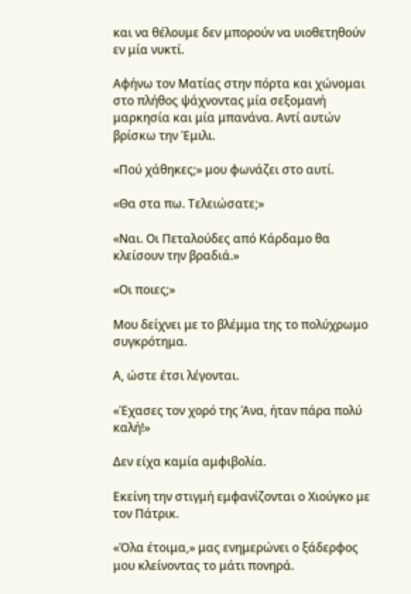και να θέλουμε δεν μπορούν να υιοθετηθούν εν μία νυκτί.

Αφήνω τον Ματίας στην πόρτα και χώνομαι στο πλήθος ψάχνοντας μία σεξομανή μαρκησία και μία μπανάνα. Αντί αυτών βρίσκω την Έμιλι.

«Πού χάθηκες;» μου φωνάζει στο αυτί.

«Θα στα πω. Τελειώσατε;»

«Ναι. Οι Πεταλούδες από Κάρδαμο θα κλείσουν την βραδιά.»

«Οι ποιες;»

Μου δείχνει με το βλέμμα της το πολύχρωμο συγκρότημα.

Α, ώστε έτσι λέγονται.

«Έχασες τον χορό της Άνα, ήταν πάρα πολύ καλή!»

Δεν είχα καμία αμφιβολία.

Εκείνη την στιγμή εμφανίζονται ο Χιούγκο με τον Πάτρικ.

«Όλα έτοιμα,» μας ενημερώνει ο ξάδερφος μου κλείνοντας το μάτι πονηρά.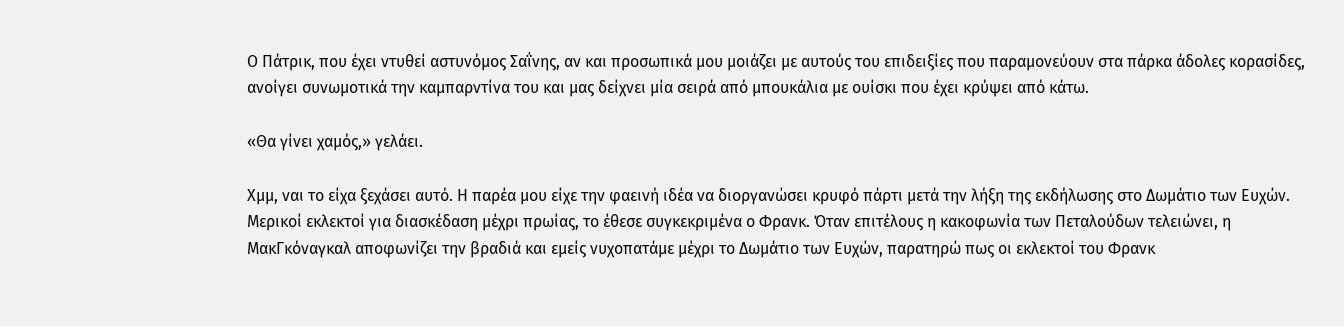Ο Πάτρικ, που έχει ντυθεί αστυνόμος Σαΐνης, αν και προσωπικά μου μοιάζει με αυτούς του επιδειξίες που παραμονεύουν στα πάρκα άδολες κορασίδες, ανοίγει συνωμοτικά την καμπαρντίνα του και μας δείχνει μία σειρά από μπουκάλια με ουίσκι που έχει κρύψει από κάτω.

«Θα γίνει χαμός,» γελάει.

Χμμ, ναι το είχα ξεχάσει αυτό. Η παρέα μου είχε την φαεινή ιδέα να διοργανώσει κρυφό πάρτι μετά την λήξη της εκδήλωσης στο Δωμάτιο των Ευχών. Μερικοί εκλεκτοί για διασκέδαση μέχρι πρωίας, το έθεσε συγκεκριμένα ο Φρανκ. Όταν επιτέλους η κακοφωνία των Πεταλούδων τελειώνει, η ΜακΓκόναγκαλ αποφωνίζει την βραδιά και εμείς νυχοπατάμε μέχρι το Δωμάτιο των Ευχών, παρατηρώ πως οι εκλεκτοί του Φρανκ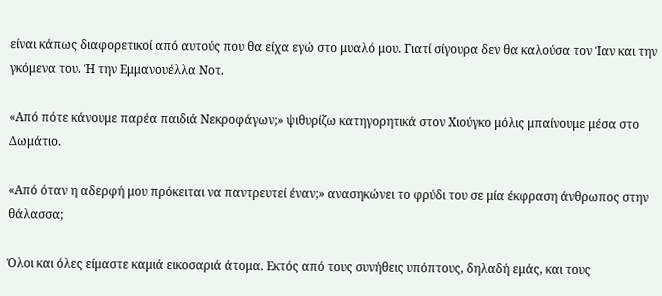είναι κάπως διαφορετικοί από αυτούς που θα είχα εγώ στο μυαλό μου. Γιατί σίγουρα δεν θα καλούσα τον Ίαν και την γκόμενα του. Ή την Εμμανουέλλα Νοτ.

«Από πότε κάνουμε παρέα παιδιά Νεκροφάγων;» ψιθυρίζω κατηγορητικά στον Χιούγκο μόλις μπαίνουμε μέσα στο Δωμάτιο.

«Από όταν η αδερφή μου πρόκειται να παντρευτεί έναν;» ανασηκώνει το φρύδι του σε μία έκφραση άνθρωπος στην θάλασσα;

Όλοι και όλες είμαστε καμιά εικοσαριά άτομα. Εκτός από τους συνήθεις υπόπτους, δηλαδή εμάς, και τους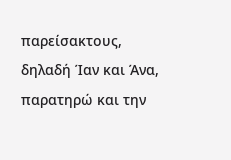παρείσακτους, δηλαδή Ίαν και Άνα, παρατηρώ και την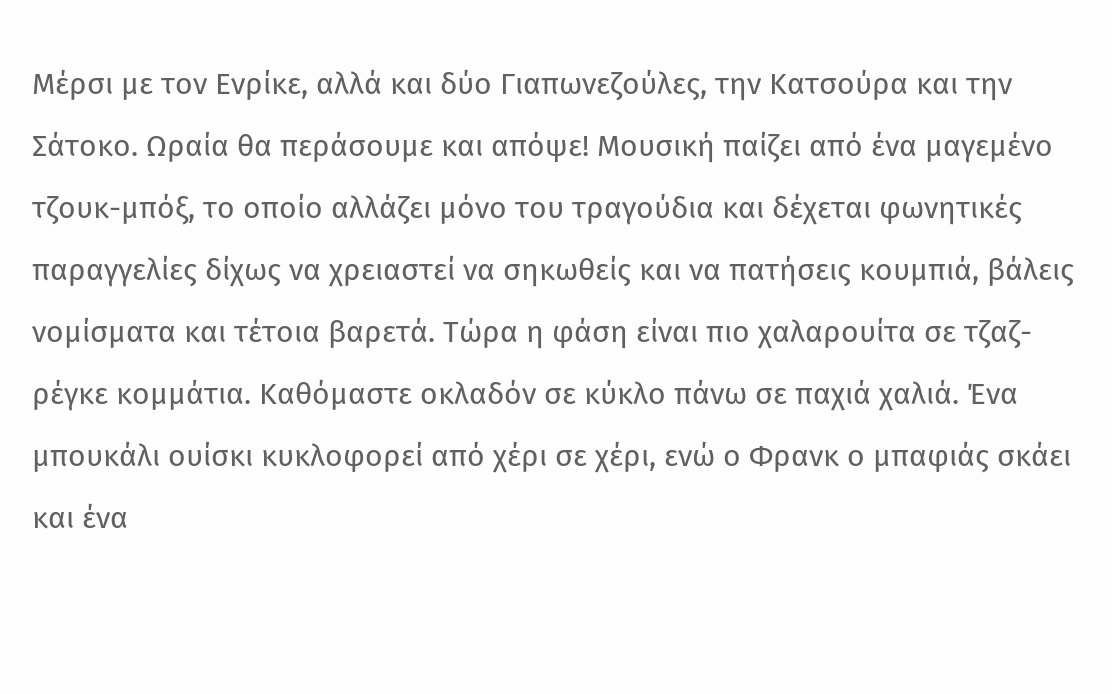Μέρσι με τον Ενρίκε, αλλά και δύο Γιαπωνεζούλες, την Κατσούρα και την Σάτοκο. Ωραία θα περάσουμε και απόψε! Μουσική παίζει από ένα μαγεμένο τζουκ-μπόξ, το οποίο αλλάζει μόνο του τραγούδια και δέχεται φωνητικές παραγγελίες δίχως να χρειαστεί να σηκωθείς και να πατήσεις κουμπιά, βάλεις νομίσματα και τέτοια βαρετά. Τώρα η φάση είναι πιο χαλαρουίτα σε τζαζ-ρέγκε κομμάτια. Καθόμαστε οκλαδόν σε κύκλο πάνω σε παχιά χαλιά. Ένα μπουκάλι ουίσκι κυκλοφορεί από χέρι σε χέρι, ενώ ο Φρανκ ο μπαφιάς σκάει και ένα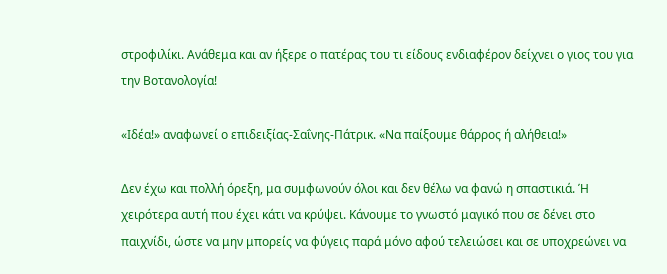στροφιλίκι. Ανάθεμα και αν ήξερε ο πατέρας του τι είδους ενδιαφέρον δείχνει ο γιος του για την Βοτανολογία!

«Ιδέα!» αναφωνεί ο επιδειξίας-Σαΐνης-Πάτρικ. «Να παίξουμε θάρρος ή αλήθεια!»

Δεν έχω και πολλή όρεξη, μα συμφωνούν όλοι και δεν θέλω να φανώ η σπαστικιά. Ή χειρότερα αυτή που έχει κάτι να κρύψει. Κάνουμε το γνωστό μαγικό που σε δένει στο παιχνίδι, ώστε να μην μπορείς να φύγεις παρά μόνο αφού τελειώσει και σε υποχρεώνει να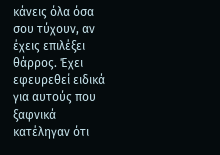κάνεις όλα όσα σου τύχουν, αν έχεις επιλέξει θάρρος. Έχει εφευρεθεί ειδικά για αυτούς που ξαφνικά κατέληγαν ότι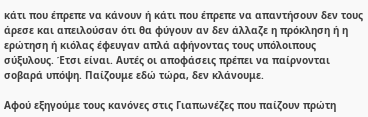κάτι που έπρεπε να κάνουν ή κάτι που έπρεπε να απαντήσουν δεν τους άρεσε και απειλούσαν ότι θα φύγουν αν δεν άλλαζε η πρόκληση ή η ερώτηση ή κιόλας έφευγαν απλά αφήνοντας τους υπόλοιπους σύξυλους. Έτσι είναι. Αυτές οι αποφάσεις πρέπει να παίρνονται σοβαρά υπόψη. Παίζουμε εδώ τώρα, δεν κλάνουμε.

Αφού εξηγούμε τους κανόνες στις Γιαπωνέζες που παίζουν πρώτη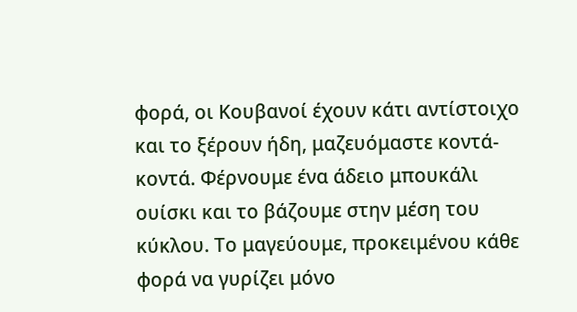φορά, οι Κουβανοί έχουν κάτι αντίστοιχο και το ξέρουν ήδη, μαζευόμαστε κοντά-κοντά. Φέρνουμε ένα άδειο μπουκάλι ουίσκι και το βάζουμε στην μέση του κύκλου. Το μαγεύουμε, προκειμένου κάθε φορά να γυρίζει μόνο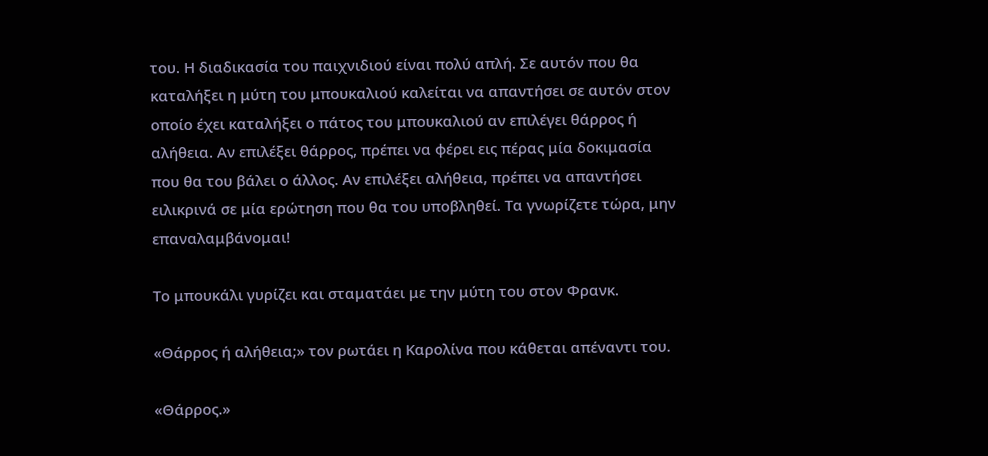του. Η διαδικασία του παιχνιδιού είναι πολύ απλή. Σε αυτόν που θα καταλήξει η μύτη του μπουκαλιού καλείται να απαντήσει σε αυτόν στον οποίο έχει καταλήξει ο πάτος του μπουκαλιού αν επιλέγει θάρρος ή αλήθεια. Αν επιλέξει θάρρος, πρέπει να φέρει εις πέρας μία δοκιμασία που θα του βάλει ο άλλος. Αν επιλέξει αλήθεια, πρέπει να απαντήσει ειλικρινά σε μία ερώτηση που θα του υποβληθεί. Τα γνωρίζετε τώρα, μην επαναλαμβάνομαι!

Το μπουκάλι γυρίζει και σταματάει με την μύτη του στον Φρανκ.

«Θάρρος ή αλήθεια;» τον ρωτάει η Καρολίνα που κάθεται απέναντι του.

«Θάρρος.»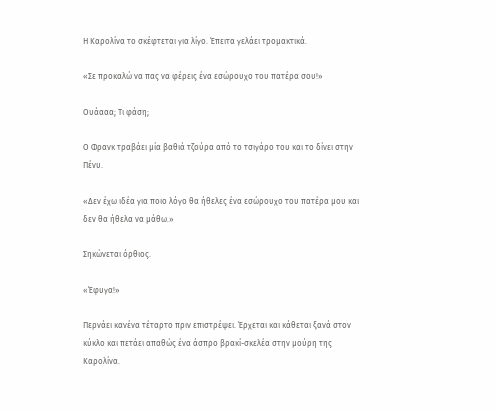Η Καρολίνα το σκέφτεται για λίγο. Έπειτα γελάει τρομακτικά.

«Σε προκαλώ να πας να φέρεις ένα εσώρουχο του πατέρα σου!»

Ουάααα; Τι φάση;

Ο Φρανκ τραβάει μία βαθιά τζούρα από το τσιγάρο του και το δίνει στην Πένυ.

«Δεν έχω ιδέα για ποιο λόγο θα ήθελες ένα εσώρουχο του πατέρα μου και δεν θα ήθελα να μάθω.»

Σηκώνεται όρθιος.

«Έφυγα!»

Περνάει κανένα τέταρτο πριν επιστρέψει. Έρχεται και κάθεται ξανά στον κύκλο και πετάει απαθώς ένα άσπρο βρακί-σκελέα στην μούρη της Καρολίνα.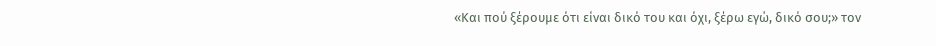«Και πού ξέρουμε ότι είναι δικό του και όχι, ξέρω εγώ, δικό σου;» τον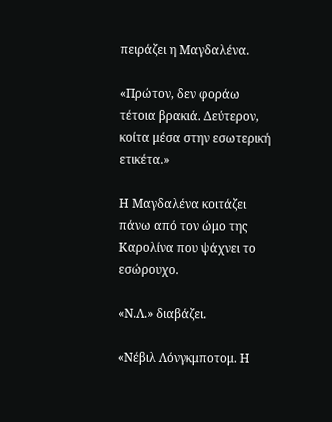πειράζει η Μαγδαλένα.

«Πρώτον, δεν φοράω τέτοια βρακιά. Δεύτερον, κοίτα μέσα στην εσωτερική ετικέτα.»

Η Μαγδαλένα κοιτάζει πάνω από τον ώμο της Καρολίνα που ψάχνει το εσώρουχο.

«Ν.Λ.» διαβάζει.

«Νέβιλ Λόνγκμποτομ. Η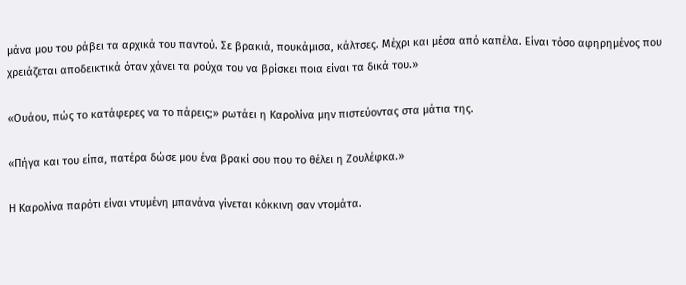μάνα μου του ράβει τα αρχικά του παντού. Σε βρακιά, πουκάμισα, κάλτσες. Μέχρι και μέσα από καπέλα. Είναι τόσο αφηρημένος που χρειάζεται αποδεικτικά όταν χάνει τα ρούχα του να βρίσκει ποια είναι τα δικά του.»

«Ουάου, πώς το κατάφερες να το πάρεις;» ρωτάει η Καρολίνα μην πιστεύοντας στα μάτια της.

«Πήγα και του είπα, πατέρα δώσε μου ένα βρακί σου που το θέλει η Ζουλέφκα.»

Η Καρολίνα παρότι είναι ντυμένη μπανάνα γίνεται κόκκινη σαν ντομάτα.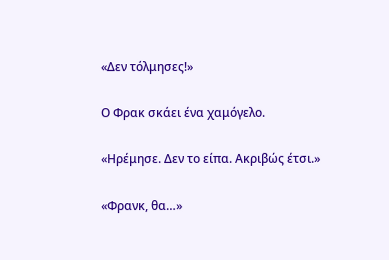«Δεν τόλμησες!»

Ο Φρακ σκάει ένα χαμόγελο.

«Ηρέμησε. Δεν το είπα. Ακριβώς έτσι.»

«Φρανκ, θα…»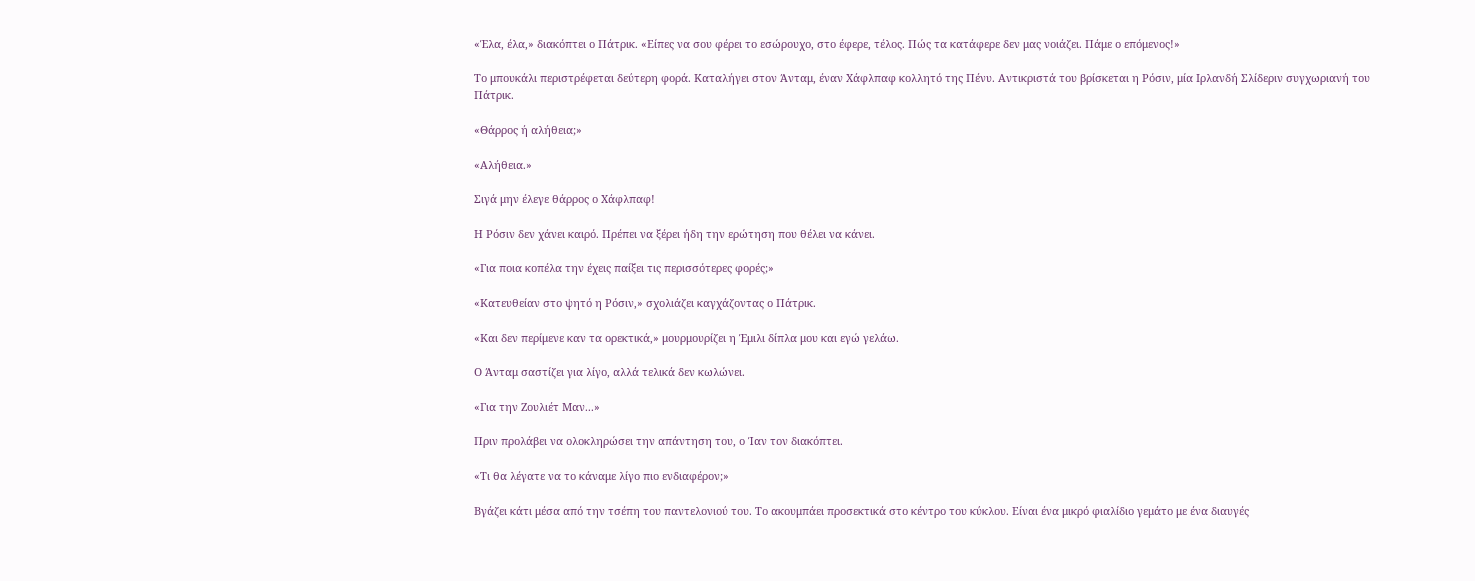«Έλα, έλα,» διακόπτει ο Πάτρικ. «Είπες να σου φέρει το εσώρουχο, στο έφερε, τέλος. Πώς τα κατάφερε δεν μας νοιάζει. Πάμε ο επόμενος!»

Το μπουκάλι περιστρέφεται δεύτερη φορά. Καταλήγει στον Άνταμ, έναν Χάφλπαφ κολλητό της Πένυ. Αντικριστά του βρίσκεται η Ρόσιν, μία Ιρλανδή Σλίδεριν συγχωριανή του Πάτρικ.

«Θάρρος ή αλήθεια;»

«Αλήθεια.»

Σιγά μην έλεγε θάρρος ο Χάφλπαφ!

Η Ρόσιν δεν χάνει καιρό. Πρέπει να ξέρει ήδη την ερώτηση που θέλει να κάνει.

«Για ποια κοπέλα την έχεις παίξει τις περισσότερες φορές;»

«Κατευθείαν στο ψητό η Ρόσιν,» σχολιάζει καγχάζοντας ο Πάτρικ.

«Και δεν περίμενε καν τα ορεκτικά,» μουρμουρίζει η Έμιλι δίπλα μου και εγώ γελάω.

Ο Άνταμ σαστίζει για λίγο, αλλά τελικά δεν κωλώνει.

«Για την Ζουλιέτ Μαν...»

Πριν προλάβει να ολοκληρώσει την απάντηση του, ο Ίαν τον διακόπτει.

«Τι θα λέγατε να το κάναμε λίγο πιο ενδιαφέρον;»

Βγάζει κάτι μέσα από την τσέπη του παντελονιού του. Το ακουμπάει προσεκτικά στο κέντρο του κύκλου. Είναι ένα μικρό φιαλίδιο γεμάτο με ένα διαυγές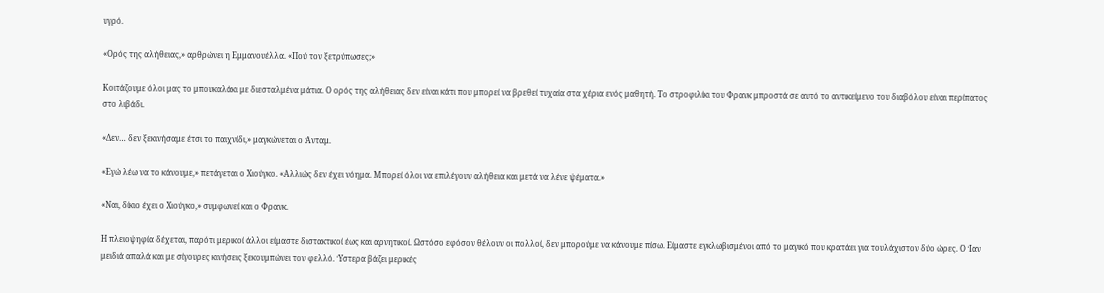υγρό.

«Ορός της αλήθειας,» αρθρώνει η Εμμανουέλλα. «Πού τον ξετρύπωσες;»

Κοιτάζουμε όλοι μας το μπουκαλάκι με διεσταλμένα μάτια. Ο ορός της αλήθειας δεν είναι κάτι που μπορεί να βρεθεί τυχαία στα χέρια ενός μαθητή. Το στροφιλίκι του Φρανκ μπροστά σε αυτό το αντικείμενο του διαβόλου είναι περίπατος στο λιβάδι.

«Δεν… δεν ξεκινήσαμε έτσι το παιχνίδι,» μαγκώνεται ο Άνταμ.

«Εγώ λέω να το κάνουμε,» πετάγεται ο Χιούγκο. «Αλλιώς δεν έχει νόημα. Μπορεί όλοι να επιλέγουν αλήθεια και μετά να λένε ψέματα.»

«Ναι, δίκιο έχει ο Χιούγκο,» συμφωνεί και ο Φρανκ.

Η πλειοψηφία δέχεται, παρότι μερικοί άλλοι είμαστε διστακτικοί έως και αρνητικοί. Ωστόσο εφόσον θέλουν οι πολλοί, δεν μπορούμε να κάνουμε πίσω. Είμαστε εγκλωβισμένοι από το μαγικό που κρατάει για τουλάχιστον δύο ώρες. Ο Ίαν μειδιά απαλά και με σίγουρες κινήσεις ξεκουμπώνει τον φελλό. Ύστερα βάζει μερικές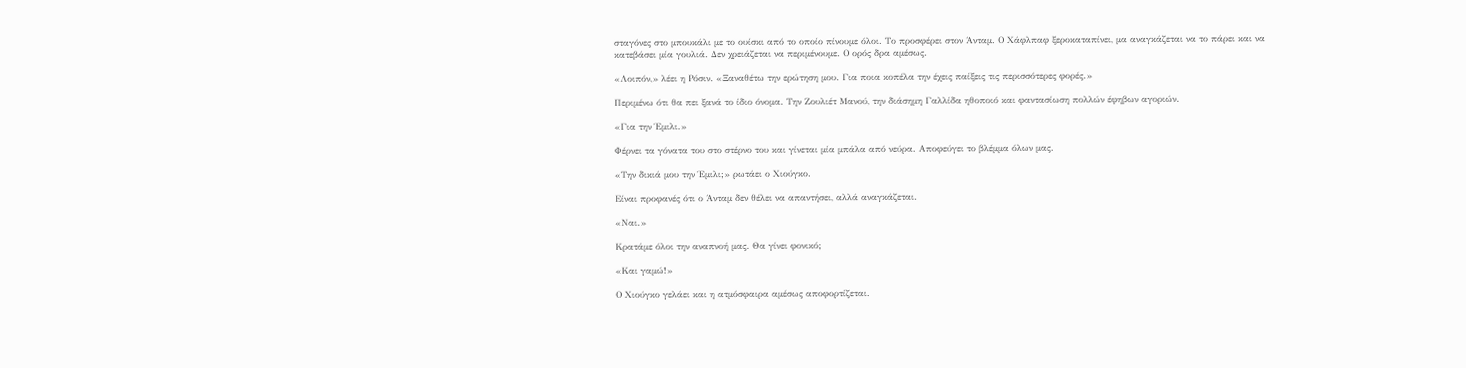σταγόνες στο μπουκάλι με το ουίσκι από το οποίο πίνουμε όλοι. Το προσφέρει στον Άνταμ. Ο Χάφλπαφ ξεροκαταπίνει, μα αναγκάζεται να το πάρει και να κατεβάσει μία γουλιά. Δεν χρειάζεται να περιμένουμε. Ο ορός δρα αμέσως.

«Λοιπόν,» λέει η Ρόσιν. «Ξαναθέτω την ερώτηση μου. Για ποια κοπέλα την έχεις παίξεις τις περισσότερες φορές.»

Περιμένω ότι θα πει ξανά το ίδιο όνομα. Την Ζουλιέτ Μανού, την διάσημη Γαλλίδα ηθοποιό και φαντασίωση πολλών έφηβων αγοριών.

«Για την Έμιλι.»

Φέρνει τα γόνατα του στο στέρνο του και γίνεται μία μπάλα από νεύρα. Αποφεύγει το βλέμμα όλων μας.

«Την δικιά μου την Έμιλι;» ρωτάει ο Χιούγκο.

Είναι προφανές ότι ο Άνταμ δεν θέλει να απαντήσει, αλλά αναγκάζεται.

«Ναι.»

Κρατάμε όλοι την αναπνοή μας. Θα γίνει φονικό;

«Και γαμώ!»

Ο Χιούγκο γελάει και η ατμόσφαιρα αμέσως αποφορτίζεται.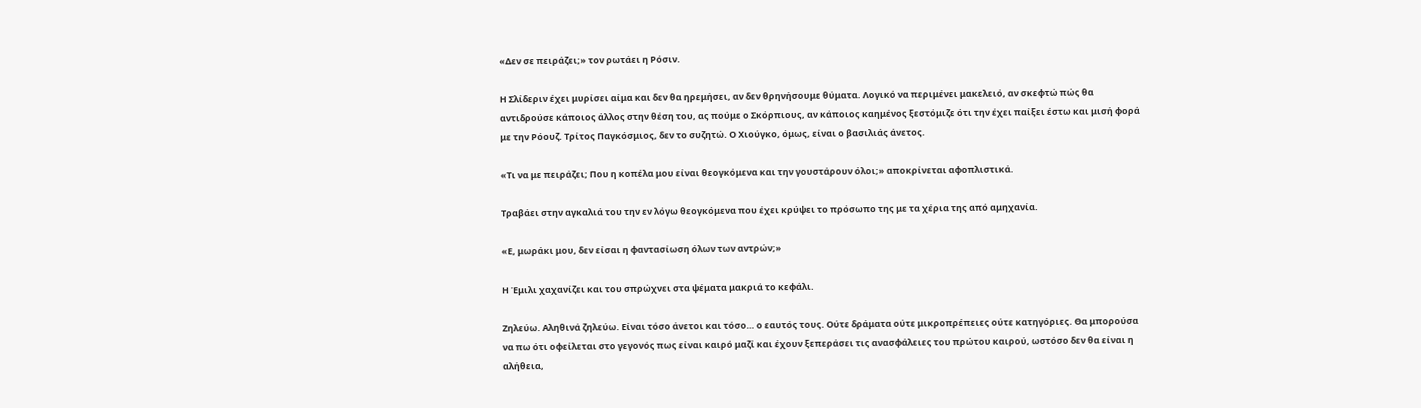«Δεν σε πειράζει;» τον ρωτάει η Ρόσιν.

Η Σλίδεριν έχει μυρίσει αίμα και δεν θα ηρεμήσει, αν δεν θρηνήσουμε θύματα. Λογικό να περιμένει μακελειό, αν σκεφτώ πώς θα αντιδρούσε κάποιος άλλος στην θέση του, ας πούμε ο Σκόρπιους, αν κάποιος καημένος ξεστόμιζε ότι την έχει παίξει έστω και μισή φορά με την Ρόουζ. Τρίτος Παγκόσμιος, δεν το συζητώ. Ο Χιούγκο, όμως, είναι ο βασιλιάς άνετος.

«Τι να με πειράζει; Που η κοπέλα μου είναι θεογκόμενα και την γουστάρουν όλοι;» αποκρίνεται αφοπλιστικά.

Τραβάει στην αγκαλιά του την εν λόγω θεογκόμενα που έχει κρύψει το πρόσωπο της με τα χέρια της από αμηχανία.

«Ε, μωράκι μου, δεν είσαι η φαντασίωση όλων των αντρών;»

Η Έμιλι χαχανίζει και του σπρώχνει στα ψέματα μακριά το κεφάλι.

Ζηλεύω. Αληθινά ζηλεύω. Είναι τόσο άνετοι και τόσο… ο εαυτός τους. Ούτε δράματα ούτε μικροπρέπειες ούτε κατηγόριες. Θα μπορούσα να πω ότι οφείλεται στο γεγονός πως είναι καιρό μαζί και έχουν ξεπεράσει τις ανασφάλειες του πρώτου καιρού, ωστόσο δεν θα είναι η αλήθεια,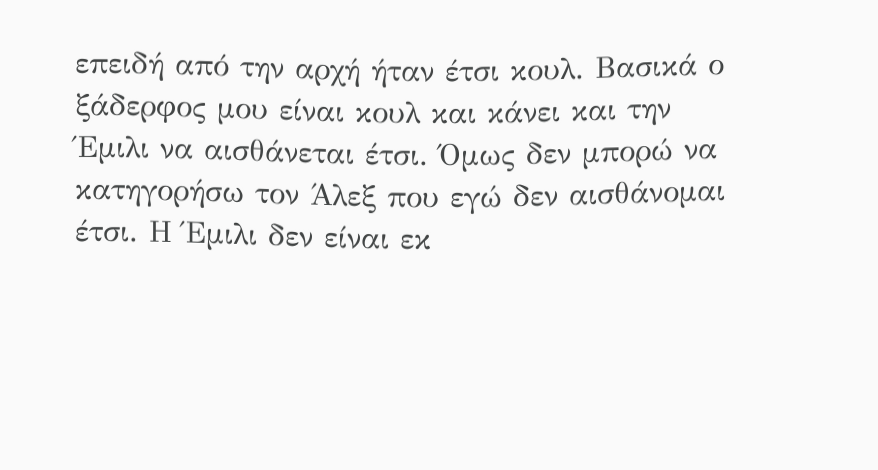επειδή από την αρχή ήταν έτσι κουλ. Βασικά ο ξάδερφος μου είναι κουλ και κάνει και την Έμιλι να αισθάνεται έτσι. Όμως δεν μπορώ να κατηγορήσω τον Άλεξ που εγώ δεν αισθάνομαι έτσι. Η Έμιλι δεν είναι εκ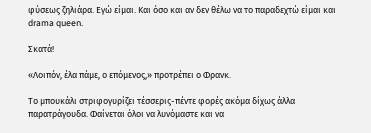φύσεως ζηλιάρα. Εγώ είμαι. Και όσο και αν δεν θέλω να το παραδεχτώ είμαι και drama queen.

Σκατά!

«Λοιπόν, έλα πάμε, ο επόμενος,» προτρέπει ο Φρανκ.

Το μπουκάλι στριφογυρίζει τέσσερις-πέντε φορές ακόμα δίχως άλλα παρατράγουδα. Φαίνεται όλοι να λυνόμαστε και να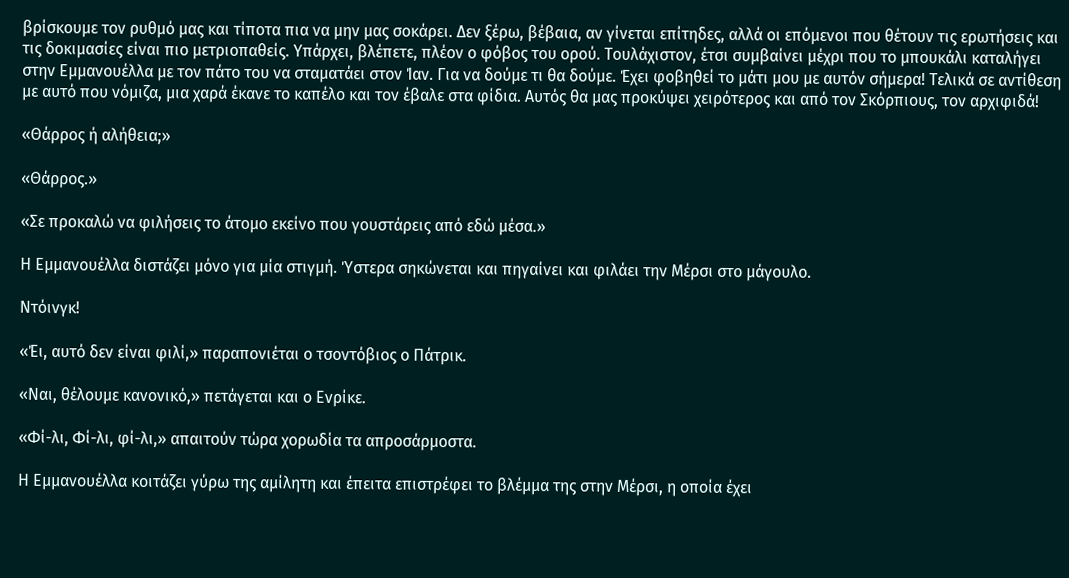βρίσκουμε τον ρυθμό μας και τίποτα πια να μην μας σοκάρει. Δεν ξέρω, βέβαια, αν γίνεται επίτηδες, αλλά οι επόμενοι που θέτουν τις ερωτήσεις και τις δοκιμασίες είναι πιο μετριοπαθείς. Υπάρχει, βλέπετε, πλέον ο φόβος του ορού. Τουλάχιστον, έτσι συμβαίνει μέχρι που το μπουκάλι καταλήγει στην Εμμανουέλλα με τον πάτο του να σταματάει στον Ίαν. Για να δούμε τι θα δούμε. Έχει φοβηθεί το μάτι μου με αυτόν σήμερα! Τελικά σε αντίθεση με αυτό που νόμιζα, μια χαρά έκανε το καπέλο και τον έβαλε στα φίδια. Αυτός θα μας προκύψει χειρότερος και από τον Σκόρπιους, τον αρχιφιδά!

«Θάρρος ή αλήθεια;»

«Θάρρος.»

«Σε προκαλώ να φιλήσεις το άτομο εκείνο που γουστάρεις από εδώ μέσα.»

Η Εμμανουέλλα διστάζει μόνο για μία στιγμή. Ύστερα σηκώνεται και πηγαίνει και φιλάει την Μέρσι στο μάγουλο.

Ντόινγκ!

«Έι, αυτό δεν είναι φιλί,» παραπονιέται ο τσοντόβιος ο Πάτρικ.

«Ναι, θέλουμε κανονικό,» πετάγεται και ο Ενρίκε.

«Φί-λι, Φί-λι, φί-λι,» απαιτούν τώρα χορωδία τα απροσάρμοστα.

Η Εμμανουέλλα κοιτάζει γύρω της αμίλητη και έπειτα επιστρέφει το βλέμμα της στην Μέρσι, η οποία έχει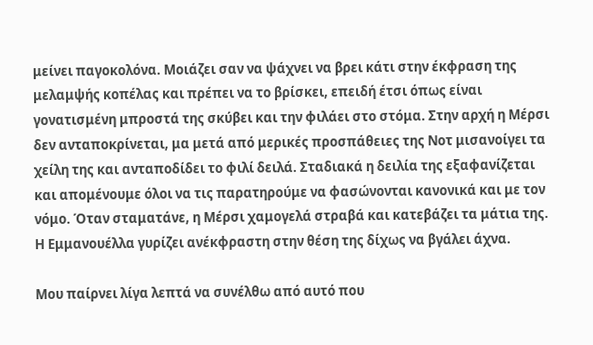μείνει παγοκολόνα. Μοιάζει σαν να ψάχνει να βρει κάτι στην έκφραση της μελαμψής κοπέλας και πρέπει να το βρίσκει, επειδή έτσι όπως είναι γονατισμένη μπροστά της σκύβει και την φιλάει στο στόμα. Στην αρχή η Μέρσι δεν ανταποκρίνεται, μα μετά από μερικές προσπάθειες της Νοτ μισανοίγει τα χείλη της και ανταποδίδει το φιλί δειλά. Σταδιακά η δειλία της εξαφανίζεται και απομένουμε όλοι να τις παρατηρούμε να φασώνονται κανονικά και με τον νόμο. Όταν σταματάνε, η Μέρσι χαμογελά στραβά και κατεβάζει τα μάτια της. Η Εμμανουέλλα γυρίζει ανέκφραστη στην θέση της δίχως να βγάλει άχνα.

Μου παίρνει λίγα λεπτά να συνέλθω από αυτό που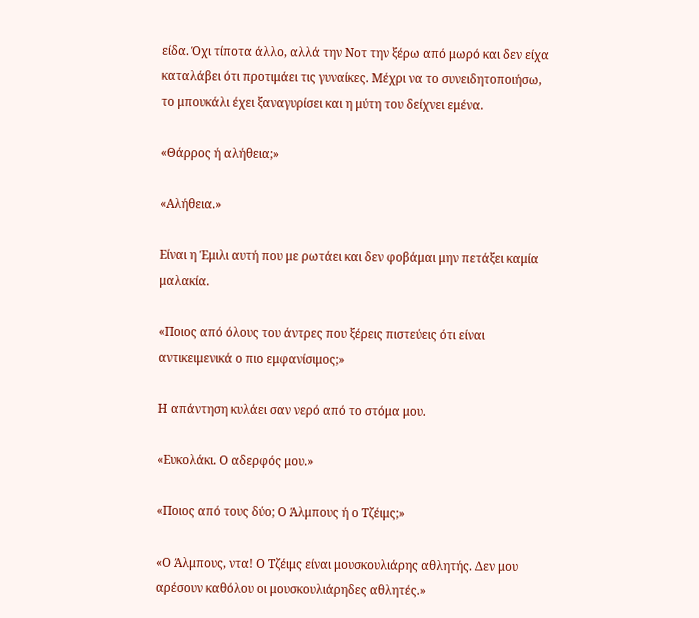είδα. Όχι τίποτα άλλο, αλλά την Νοτ την ξέρω από μωρό και δεν είχα καταλάβει ότι προτιμάει τις γυναίκες. Μέχρι να το συνειδητοποιήσω, το μπουκάλι έχει ξαναγυρίσει και η μύτη του δείχνει εμένα.

«Θάρρος ή αλήθεια;»

«Αλήθεια.»

Είναι η Έμιλι αυτή που με ρωτάει και δεν φοβάμαι μην πετάξει καμία μαλακία.

«Ποιος από όλους του άντρες που ξέρεις πιστεύεις ότι είναι αντικειμενικά ο πιο εμφανίσιμος;»

Η απάντηση κυλάει σαν νερό από το στόμα μου.

«Ευκολάκι. Ο αδερφός μου.»

«Ποιος από τους δύο; Ο Άλμπους ή ο Τζέιμς;»

«Ο Άλμπους, ντα! Ο Τζέιμς είναι μουσκουλιάρης αθλητής. Δεν μου αρέσουν καθόλου οι μουσκουλιάρηδες αθλητές.»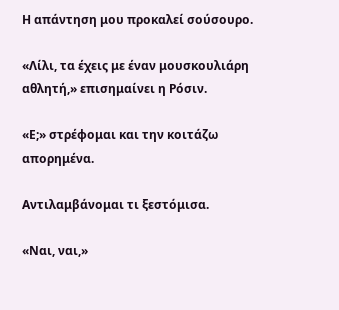Η απάντηση μου προκαλεί σούσουρο.

«Λίλι, τα έχεις με έναν μουσκουλιάρη αθλητή,» επισημαίνει η Ρόσιν.

«Ε;» στρέφομαι και την κοιτάζω απορημένα.

Αντιλαμβάνομαι τι ξεστόμισα.

«Ναι, ναι,»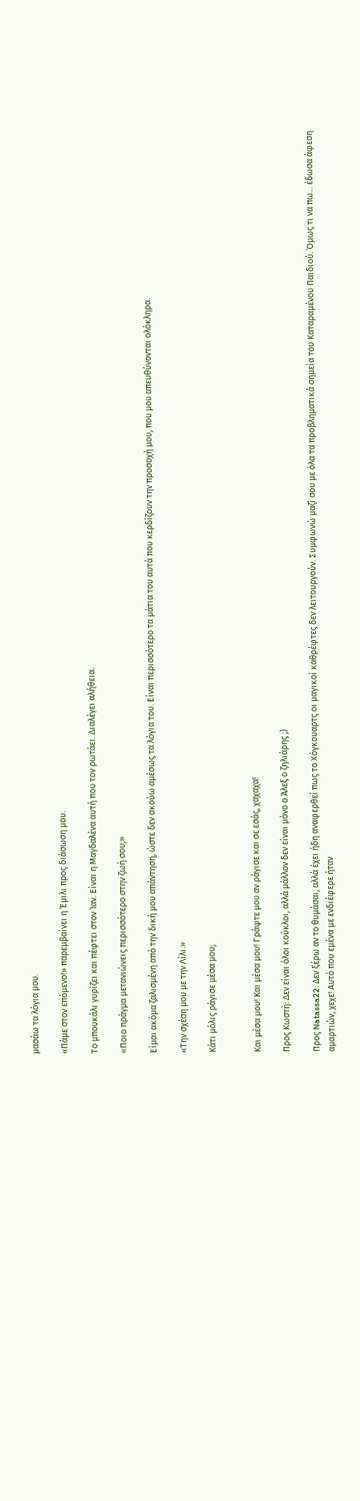μασάω τα λόγια μου.

«Πάμε στον επόμενο!» παρεμβαίνει η Έμιλι προς διάσωση μου.

Το μπουκάλι γυρίζει και πέφτει στον Ίαν. Είναι η Μαγδαλένα αυτή που τον ρωτάει. Διαλέγει αλήθεια.

«Ποιο πράγμα μετανιώνεις περισσότερο στην ζωή σου;»

Είμαι ακόμα ζαλισμένη από την δική μου απάντηση, ώστε δεν ακούω αμέσως τα λόγια του. Είναι περισσότερο τα μάτια του αυτά που κερδίζουν την προσοχή μου, που μου απευθύνονται ολόκληρα.

«Την σχέση μου με την Λίλι.»

Κάτι μόλις ράγισε μέσα μου;


Και μέσα μου! Και μέσα μου! Γράψτε μου αν ράγισε και σε εσάς, χαχαχα!

Προς Κωστή: Δεν είναι όλοι κούκλοι, αλλά μάλλον δεν είναι μόνο ο Άλεξ ο ζηλιάρης ;)

Προς Natassa22: Δεν ξέρω αν το θυμάσαι, αλλά έχει ήδη αναφερθεί πως το Χόγκουαρτς οι μαγικοί καθρέφτες δεν λειτουργούν. Συμφωνώ μαζί σου με όλα τα προβληματικά σημεία του Καταραμένου Παιδιού. Όμως τι να πω... έδωσα άφεση αμαρτιών, χεχε! Αυτό που εμένα με ενδιέφερε ήταν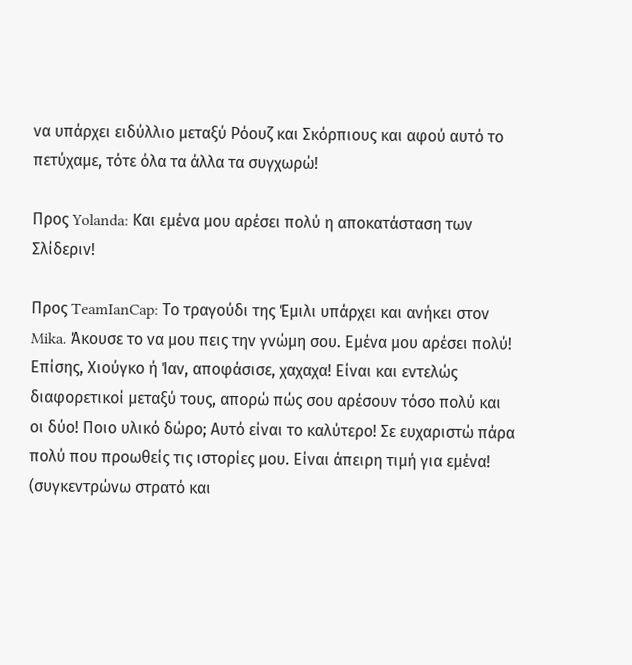να υπάρχει ειδύλλιο μεταξύ Ρόουζ και Σκόρπιους και αφού αυτό το πετύχαμε, τότε όλα τα άλλα τα συγχωρώ!

Προς Yolanda: Και εμένα μου αρέσει πολύ η αποκατάσταση των Σλίδεριν!

Προς TeamIanCap: Το τραγούδι της Έμιλι υπάρχει και ανήκει στον Mika. Άκουσε το να μου πεις την γνώμη σου. Εμένα μου αρέσει πολύ! Επίσης, Χιούγκο ή Ίαν, αποφάσισε, χαχαχα! Είναι και εντελώς διαφορετικοί μεταξύ τους, απορώ πώς σου αρέσουν τόσο πολύ και οι δύο! Ποιο υλικό δώρο; Αυτό είναι το καλύτερο! Σε ευχαριστώ πάρα πολύ που προωθείς τις ιστορίες μου. Είναι άπειρη τιμή για εμένα! (συγκεντρώνω στρατό και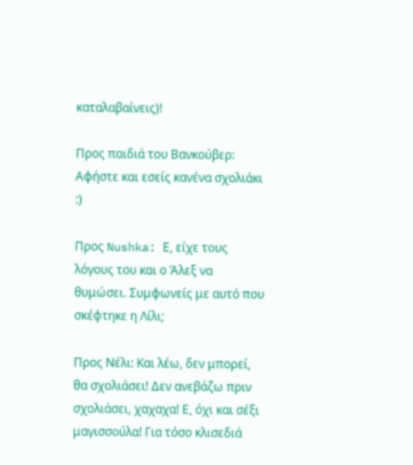καταλαβαίνεις)!

Προς παιδιά του Βανκούβερ: Αφήστε και εσείς κανένα σχολιάκι :)

Προς Nushka: Ε, είχε τους λόγους του και ο Άλεξ να θυμώσει. Συμφωνείς με αυτό που σκέφτηκε η Λίλι;

Προς Νέλι: Και λέω, δεν μπορεί, θα σχολιάσει! Δεν ανεβάζω πριν σχολιάσει, χαχαχα! Ε, όχι και σέξι μαγισσούλα! Για τόσο κλισεδιά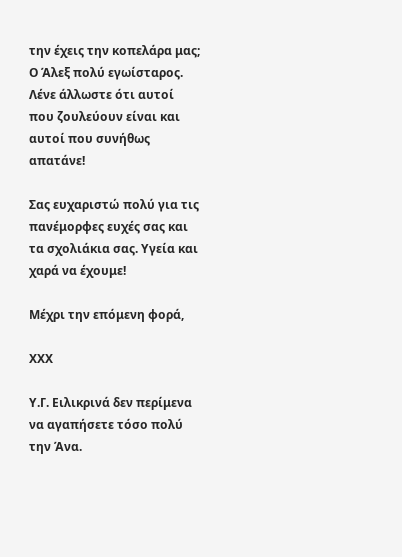την έχεις την κοπελάρα μας; Ο Άλεξ πολύ εγωίσταρος. Λένε άλλωστε ότι αυτοί που ζουλεύουν είναι και αυτοί που συνήθως απατάνε!

Σας ευχαριστώ πολύ για τις πανέμορφες ευχές σας και τα σχολιάκια σας. Υγεία και χαρά να έχουμε!

Μέχρι την επόμενη φορά,

ΧΧΧ

Υ.Γ. Ειλικρινά δεν περίμενα να αγαπήσετε τόσο πολύ την Άνα.